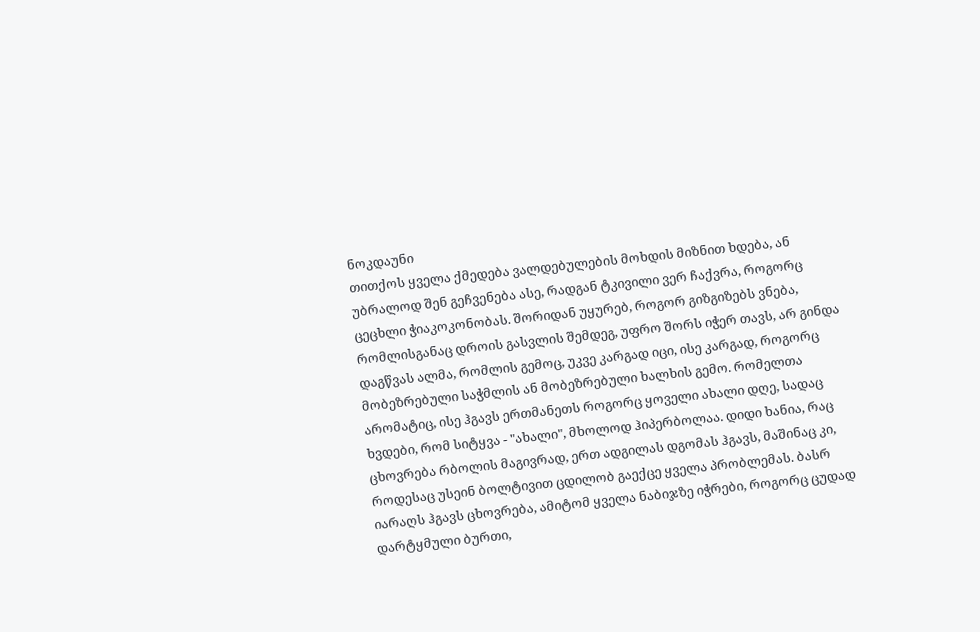ნოკდაუნი
თითქოს ყველა ქმედება ვალდებულების მოხდის მიზნით ხდება, ან უბრალოდ შენ გეჩვენება ასე, რადგან ტკივილი ვერ ჩაქვრა, როგორც ცეცხლი ჭიაკოკონობას. შორიდან უყურებ, როგორ გიზგიზებს ვნება, რომლისგანაც დროის გასვლის შემდეგ, უფრო შორს იჭერ თავს, არ გინდა დაგწვას ალმა, რომლის გემოც, უკვე კარგად იცი, ისე კარგად, როგორც მობეზრებული საჭმლის ან მობეზრებული ხალხის გემო. რომელთა არომატიც, ისე ჰგავს ერთმანეთს როგორც ყოველი ახალი დღე, სადაც ხვდები, რომ სიტყვა - "ახალი", მხოლოდ ჰიპერბოლაა. დიდი ხანია, რაც ცხოვრება რბოლის მაგივრად, ერთ ადგილას დგომას ჰგავს, მაშინაც კი, როდესაც უსეინ ბოლტივით ცდილობ გაექცე ყველა პრობლემას. ბასრ იარაღს ჰგავს ცხოვრება, ამიტომ ყველა ნაბიჯზე იჭრები, როგორც ცუდად დარტყმული ბურთი,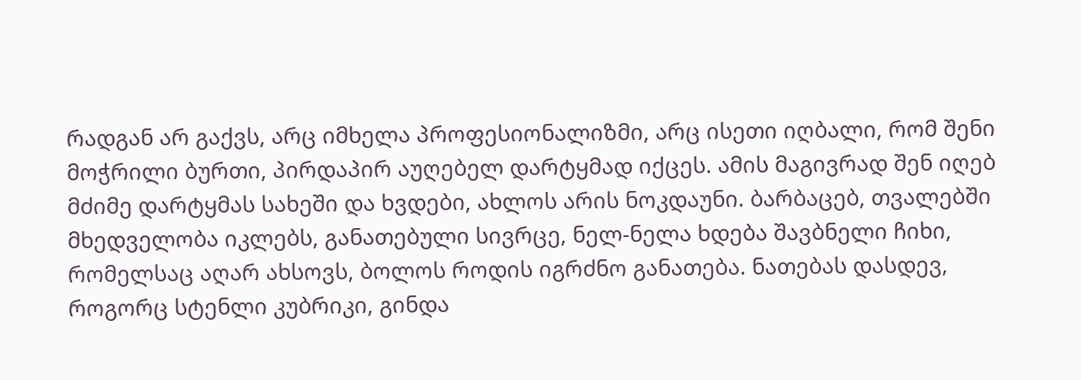რადგან არ გაქვს, არც იმხელა პროფესიონალიზმი, არც ისეთი იღბალი, რომ შენი მოჭრილი ბურთი, პირდაპირ აუღებელ დარტყმად იქცეს. ამის მაგივრად შენ იღებ მძიმე დარტყმას სახეში და ხვდები, ახლოს არის ნოკდაუნი. ბარბაცებ, თვალებში მხედველობა იკლებს, განათებული სივრცე, ნელ-ნელა ხდება შავბნელი ჩიხი, რომელსაც აღარ ახსოვს, ბოლოს როდის იგრძნო განათება. ნათებას დასდევ, როგორც სტენლი კუბრიკი, გინდა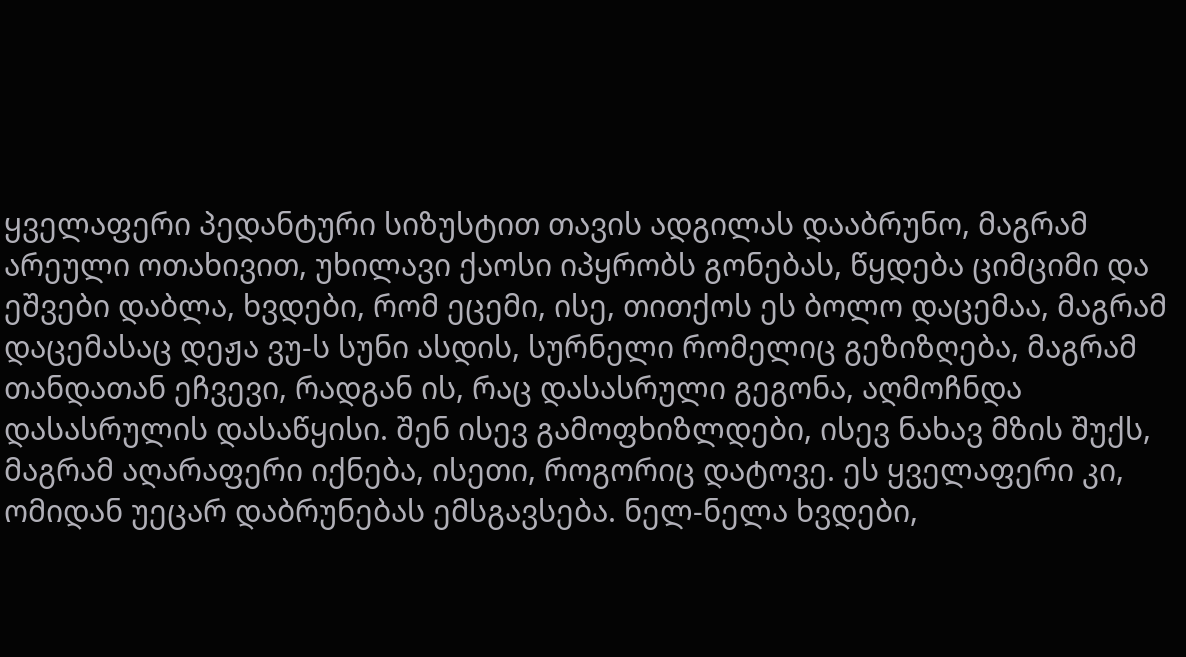ყველაფერი პედანტური სიზუსტით თავის ადგილას დააბრუნო, მაგრამ არეული ოთახივით, უხილავი ქაოსი იპყრობს გონებას, წყდება ციმციმი და ეშვები დაბლა, ხვდები, რომ ეცემი, ისე, თითქოს ეს ბოლო დაცემაა, მაგრამ დაცემასაც დეჟა ვუ-ს სუნი ასდის, სურნელი რომელიც გეზიზღება, მაგრამ თანდათან ეჩვევი, რადგან ის, რაც დასასრული გეგონა, აღმოჩნდა დასასრულის დასაწყისი. შენ ისევ გამოფხიზლდები, ისევ ნახავ მზის შუქს, მაგრამ აღარაფერი იქნება, ისეთი, როგორიც დატოვე. ეს ყველაფერი კი, ომიდან უეცარ დაბრუნებას ემსგავსება. ნელ-ნელა ხვდები,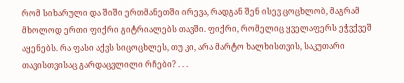რომ სიხარული და შიში ერთმანეთში ირევა, რადგან შენ ისევ ცოცხლობ, მაგრამ მხოლოდ ერთი ფიქრი გიტრიალებს თავში. ფიქრი, რომელიც ყველაფერს ეჭვქვეშ აყენებს. რა ფასი აქვს სიცოცხლეს, თუ კი, არა მარტო ხალხისთვის, საკუთარი თავისთვისაც გარდაცვლილი რჩები? . . .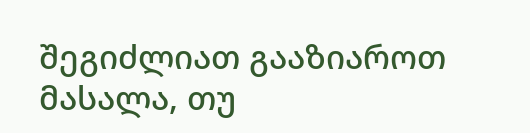შეგიძლიათ გააზიაროთ მასალა, თუ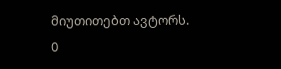მიუთითებთ ავტორს.
0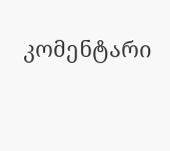კომენტარი